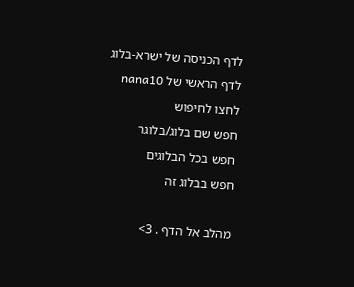לדף הכניסה של ישרא-בלוג
לדף הראשי של nana10
לחצו לחיפוש
חפש שם בלוג/בלוגר
חפש בכל הבלוגים
חפש בבלוג זה

מהלב אל הדף . 3>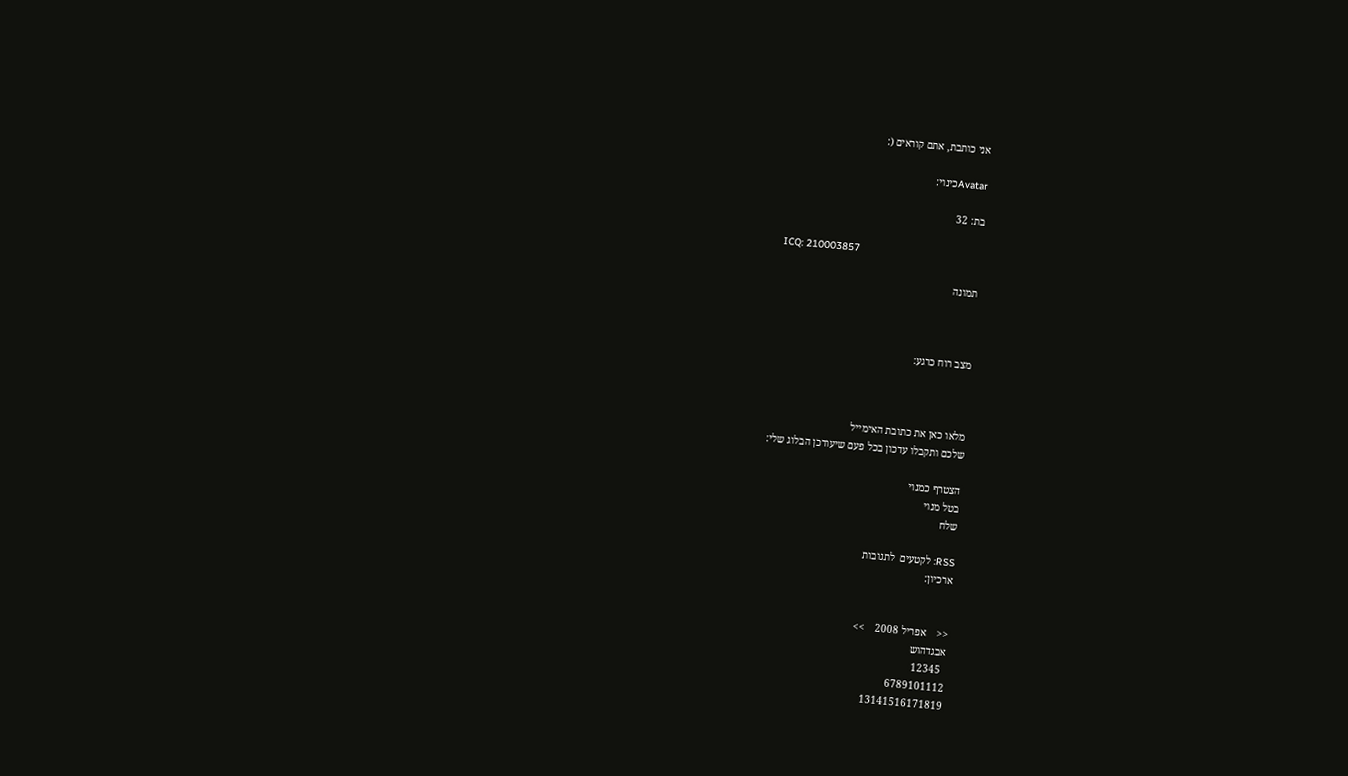אני כותבת, אתם קוראים (:

Avatarכינוי:

בת: 32

ICQ: 210003857

תמונה



מצב רוח כרגע:



מלאו כאן את כתובת האימייל
שלכם ותקבלו עדכון בכל פעם שיעודכן הבלוג שלי:

הצטרף כמנוי
בטל מנוי
שלח

RSS: לקטעים  לתגובות
ארכיון:


<<    אפריל 2008    >>
אבגדהוש
  12345
6789101112
13141516171819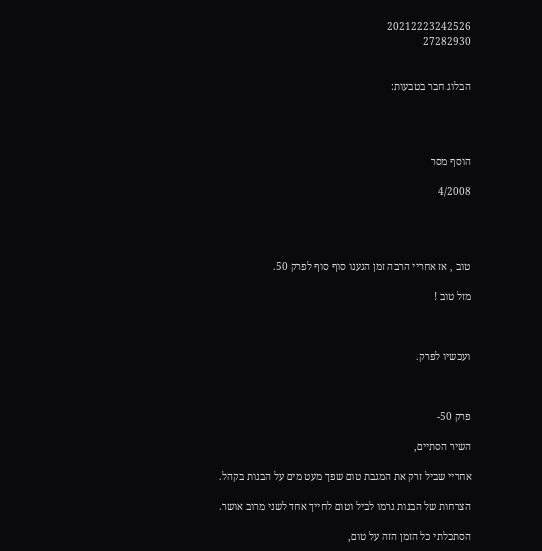20212223242526
27282930


הבלוג חבר בטבעות:




הוסף מסר

4/2008




טוב , אז אחריי הרבה זמן הגענו סוף סוף לפרק 50.

מזל טוב !



ועכשיו לפרק.



פרק 50-

השיר הסתיים,

אחריי שביל זרק את המגבת טום שפך מעט מים על הבנות בקהל.

הצרחות של הבנות גרמו לביל וטום לחייך אחד לשני מרוב אושר.

הסתכלתי כל הזמן הזה על טום,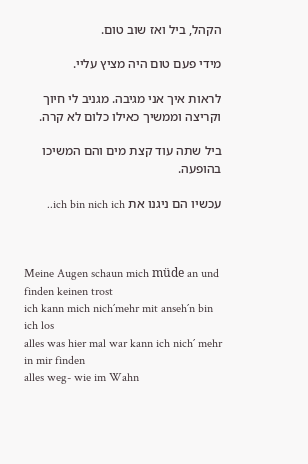הקהל, ביל ואז שוב טום.

מידי פעם טום היה מציץ עליי.

לראות איך אני מגיבה. מגניב לי חיוך וקריצה וממשיך כאילו כלום לא קרה.

ביל שתה עוד קצת מים והם המשיכו בהופעה.

עכשיו הם ניגנו את ich bin nich ich..



Meine Augen schaun mich müde an und finden keinen trost
ich kann mich nich´mehr mit anseh´n bin ich los
alles was hier mal war kann ich nich´ mehr in mir finden
alles weg- wie im Wahn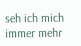seh ich mich immer mehr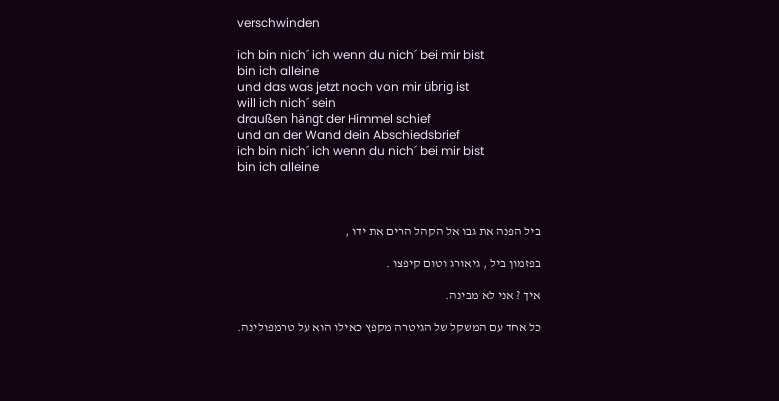verschwinden

ich bin nich´ ich wenn du nich´ bei mir bist
bin ich alleine
und das was jetzt noch von mir übrig ist
will ich nich´ sein
draußen hängt der Himmel schief
und an der Wand dein Abschiedsbrief
ich bin nich´ ich wenn du nich´ bei mir bist
bin ich alleine



ביל הפנה את גבו אל הקהל הרים את ידו ,

בפזמון ביל , גיאורג וטום קיפצו .

איך ? אני לא מבינה.

כל אחד עם המשקל של הגיטרה מקפץ כאילו הוא על טרמפולינה.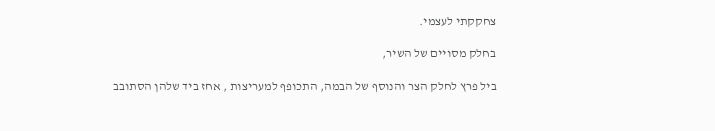צחקקתי לעצמי.

בחלק מסויים של השיר,

ביל פרץ לחלק הצר והנוסף של הבמה, התכופף למעריצות , אחז ביד שלהן הסתובב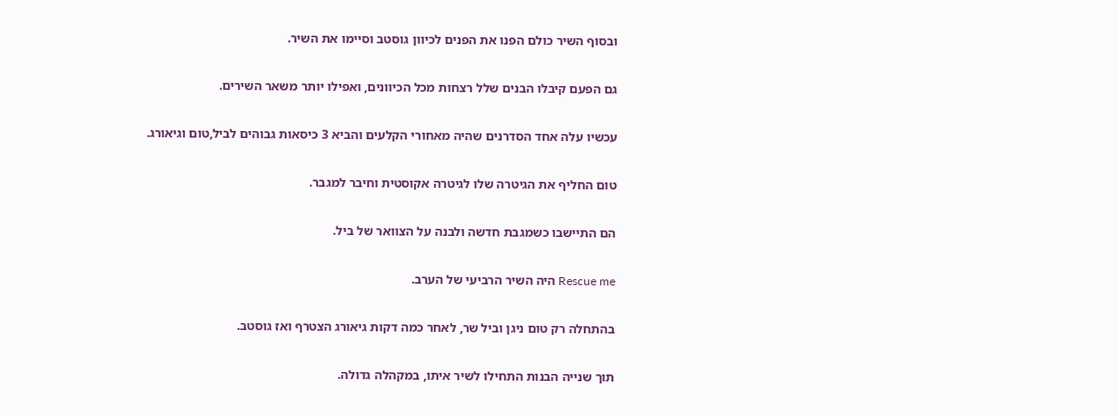ובסוף השיר כולם הפנו את הפנים לכיוון גוסטב וסיימו את השיר.

גם הפעם קיבלו הבנים שלל רצחות מכל הכיוונים, ואפילו יותר משאר השירים.

עכשיו עלה אחד הסדרנים שהיה מאחורי הקלעים והביא 3 כיסאות גבוהים לביל,טום וגיאורג.

טום החליף את הגיטרה שלו לגיטרה אקוסטית וחיבר למגבר.

הם התיישבו כשמגבת חדשה ולבנה על הצוואר של ביל.

Rescue me היה השיר הרביעי של הערב.

בהתחלה רק טום ניגן וביל שר, לאחר כמה דקות גיאורג הצטרף ואז גוסטב.

תוך שנייה הבנות התחילו לשיר איתו, במקהלה גדולה.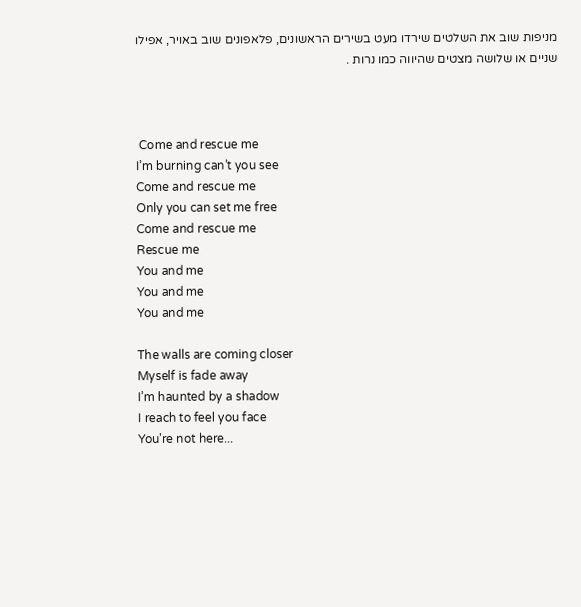מניפות שוב את השלטים שירדו מעט בשירים הראשונים, פלאפונים שוב באויר, אפילו שניים או שלושה מצטים שהיווה כמו נרות .



 Come and rescue me
I’m burning can’t you see
Come and rescue me
Only you can set me free
Come and rescue me
Rescue me
You and me
You and me
You and me

The walls are coming closer
Myself is fade away
I’m haunted by a shadow
I reach to feel you face
You're not here...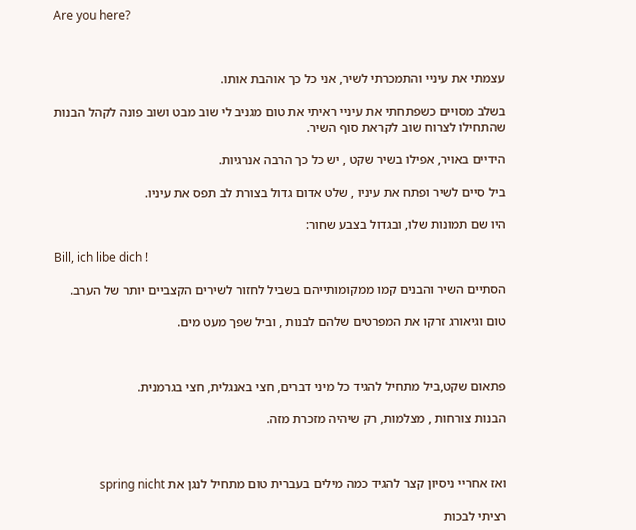Are you here?



עצמתי את עיניי והתמכרתי לשיר, אני כל כך אוהבת אותו.

בשלב מסויים כשפתחתי את עיניי ראיתי את טום מגניב לי שוב מבט ושוב פונה לקהל הבנות שהתחילו לצרוח שוב לקראת סוף השיר.

הידיים באויר, אפילו בשיר שקט , יש כל כך הרבה אנרגיות.

ביל סיים לשיר ופתח את עיניו , שלט אדום גדול בצורת לב תפס את עיניו.

היו שם תמונות שלו, ובגדול בצבע שחור:

Bill, ich libe dich !

הסתיים השיר והבנים קמו ממקומותייהם בשביל לחזור לשירים הקצביים יותר של הערב.

טום וגיאורג זרקו את המפרטים שלהם לבנות , וביל שפך מעט מים.



פתאום שקט,ביל מתחיל להגיד כל מיני דברים, חצי באנגלית, חצי בגרמנית.

הבנות צורחות , מצלמות, רק שיהיה מזכרת מזה.



ואז אחריי ניסיון קצר להגיד כמה מילים בעברית טום מתחיל לנגן את spring nicht

רציתי לבכות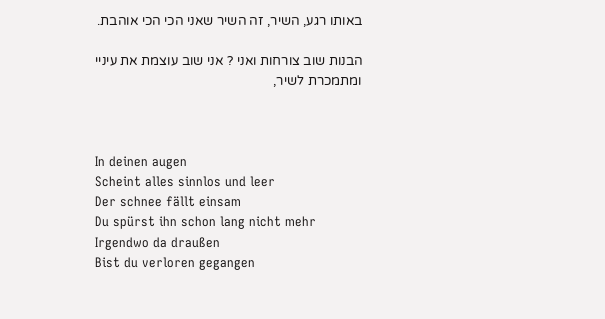באותו רגע, השיר, זה השיר שאני הכי הכי אוהבת.

הבנות שוב צורחות ואני ? אני שוב עוצמת את עיניי ומתמכרת לשיר,



In deinen augen
Scheint alles sinnlos und leer
Der schnee fällt einsam
Du spürst ihn schon lang nicht mehr
Irgendwo da draußen
Bist du verloren gegangen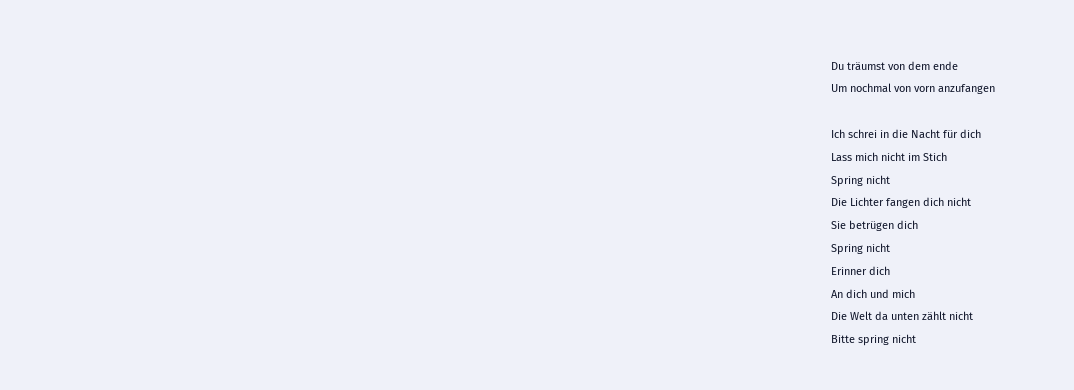Du träumst von dem ende
Um nochmal von vorn anzufangen

Ich schrei in die Nacht für dich
Lass mich nicht im Stich
Spring nicht
Die Lichter fangen dich nicht
Sie betrügen dich
Spring nicht
Erinner dich
An dich und mich
Die Welt da unten zählt nicht
Bitte spring nicht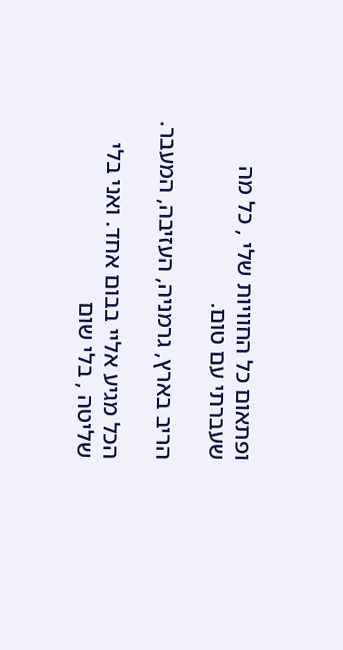ופתאום כל החוויות שלי , כל מה שעברתי עם טום.

הריב בארץ, גרמניה, העזיבה, המעבר.

הכל מגיע אליי בבום אחד. ואני בלי שליטה , בלי שום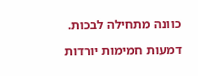כוונה מתחילה לבכות.

דמעות חמימות יורדות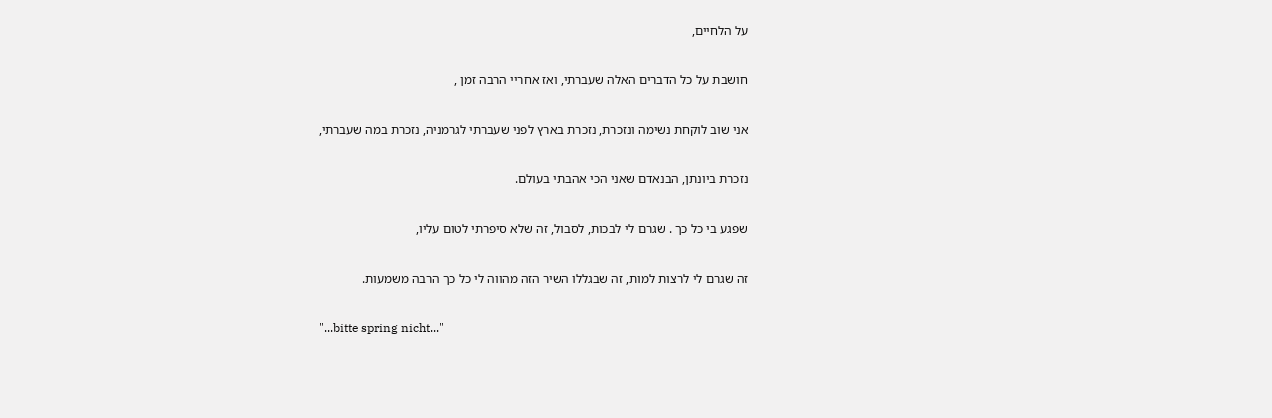על הלחיים,

חושבת על כל הדברים האלה שעברתי, ואז אחריי הרבה זמן ,

אני שוב לוקחת נשימה ונזכרת, נזכרת בארץ לפני שעברתי לגרמניה, נזכרת במה שעברתי,

נזכרת ביונתן, הבנאדם שאני הכי אהבתי בעולם.

שפגע בי כל כך . שגרם לי לבכות, לסבול, זה שלא סיפרתי לטום עליו,

זה שגרם לי לרצות למות, זה שבגללו השיר הזה מהווה לי כל כך הרבה משמעות.

"...bitte spring nicht..."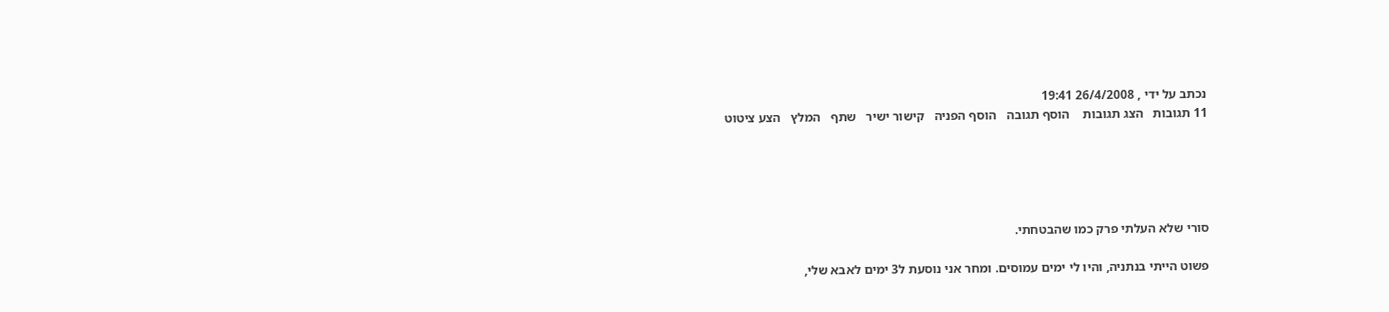נכתב על ידי , 26/4/2008 19:41
11 תגובות   הצג תגובות    הוסף תגובה   הוסף הפניה   קישור ישיר   שתף   המלץ   הצע ציטוט





סורי שלא העלתי פרק כמו שהבטחתי.

פשוט הייתי בנתניה, והיו לי ימים עמוסים. ומחר אני נוסעת ל3 ימים לאבא שלי,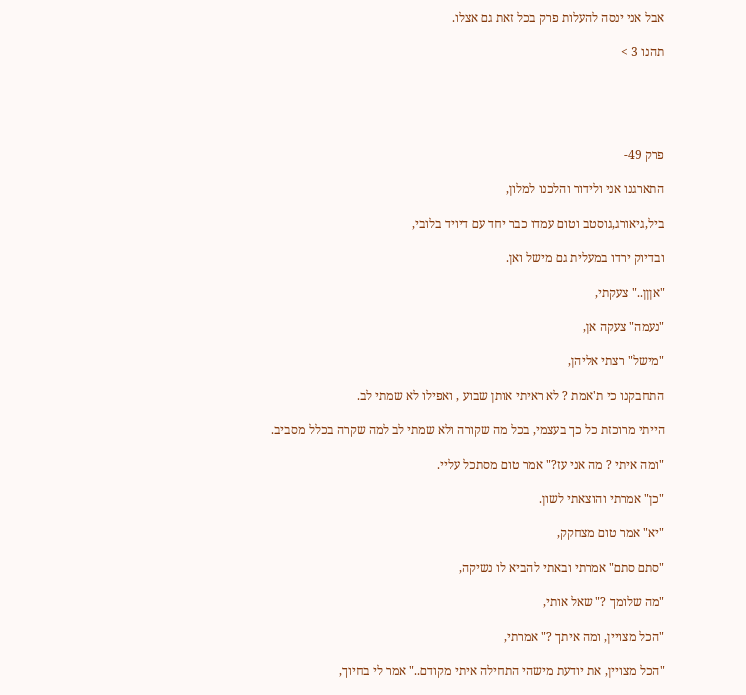אבל אני ינסה להעלות פרק בכל זאת גם אצלו.

תהנו 3 >





פרק 49-

התארגנו אני ולידור והלכנו למלון,

ביל,גיאורג,גוסטב וטום עמדו כבר יחד עם דיויד בלובי,

ובדיוק ירדו במעלית גם מישל ואן.

"אןןן.." צעקתי,

"נעמה" צעקה אן,

"מישל" רצתי אליהן,

התחבקנו כי ת'אמת ? לא ראיתי אותן שבוע , ואפילו לא שמתי לב.

הייתי מרוכזת כל כך בעצמי, בכל מה שקורה ולא שמתי לב למה שקרה בכלל מסביב.

"ומה איתי ? מה אני עז?" אמר טום מסתכל עליי.

"כן" אמרתי והוצאתי לשון.

"יא" אמר טום מצחקק,

"סתם סתם" אמרתי ובאתי להביא לו נשיקה,

"מה שלומך ?" שאל אותי,

"הכל מצויין, ומה איתך ?" אמרתי,

"הכל מצויין, את יודעת מישהי התחילה איתי מקודם.." אמר לי בחיוך,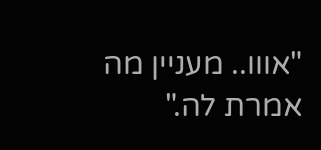"אווו.. מעניין מה אמרת לה."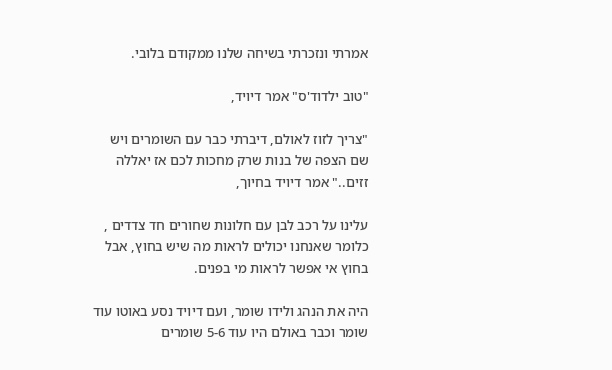אמרתי ונזכרתי בשיחה שלנו ממקודם בלובי.

"טוב ילדוד'ס" אמר דיויד,

"צריך לזוז לאולם, דיברתי כבר עם השומרים ויש שם הצפה של בנות שרק מחכות לכם אז יאללה זזים.." אמר דיויד בחיוך,

עלינו על רכב לבן עם חלונות שחורים חד צדדים , כלומר שאנחנו יכולים לראות מה שיש בחוץ, אבל בחוץ אי אפשר לראות מי בפנים.

היה את הנהג ולידו שומר, ועם דיויד נסע באוטו עוד שומר וכבר באולם היו עוד 5-6 שומרים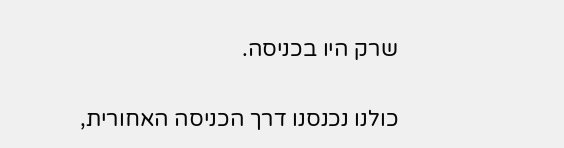שרק היו בכניסה.

כולנו נכנסנו דרך הכניסה האחורית,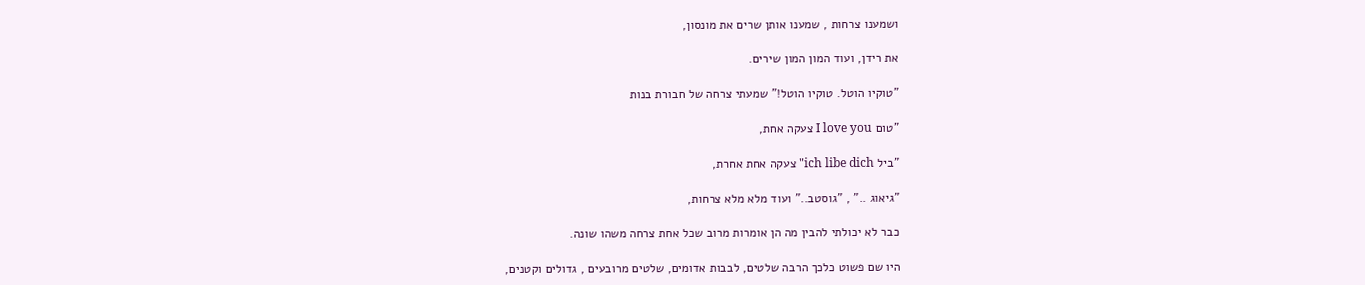ושמענו צרחות , שמענו אותן שרים את מונסון,

את רידן, ועוד המון המון שירים.

"טוקיו הוטל. טוקיו הוטל!" שמעתי צרחה של חבורת בנות

"טום I love you צעקה אחת,

"ביל ich libe dich" צעקה אחת אחרת,

"גיאוג .." , "גוסטב.." ועוד מלא מלא צרחות,

כבר לא יכולתי להבין מה הן אומרות מרוב שכל אחת צרחה משהו שונה.

היו שם פשוט כלכך הרבה שלטים, לבבות אדומים, שלטים מרובעים , גדולים וקטנים,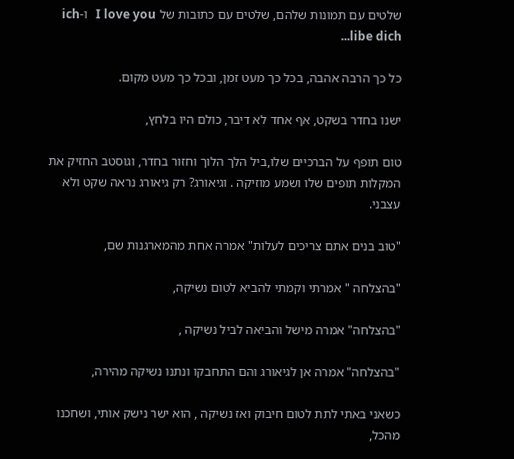שלטים עם תמונות שלהם, שלטים עם כתובות של I love you   ו-ich libe dich...

כל כך הרבה אהבה, בכל כך מעט זמן, ובכל כך מעט מקום.

ישנו בחדר בשקט, אף אחד לא דיבר, כולם היו בלחץ,

טום תופף על הברכיים שלו,ביל הלך הלוך וחזור בחדר, וגוסטב החזיק את המקלות תופים שלו ושמע מוזיקה . וגיאורג? רק גיאורג נראה שקט ולא עצבני.

"טוב בנים אתם צריכים לעלות" אמרה אחת מהמארגנות שם,

"בהצלחה " אמרתי וקמתי להביא לטום נשיקה,

"בהצלחה" אמרה מישל והביאה לביל נשיקה ,

"בהצלחה" אמרה אן לגיאורג והם התחבקו ונתנו נשיקה מהירה,

כשאני באתי לתת לטום חיבוק ואז נשיקה , הוא ישר נישק אותי, ושחכנו מהכל,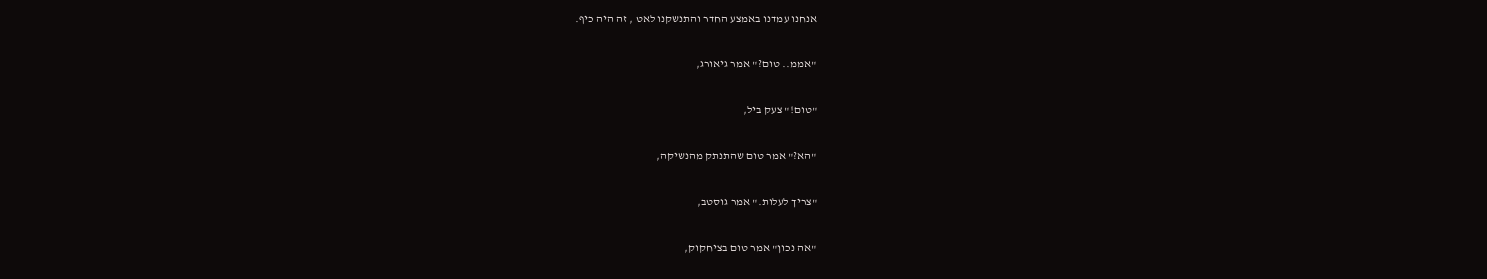אנחנו עמדנו באמצע החדר והתנשקנו לאט , זה היה כיף.

"אממ.. טום?" אמר גיאורג,

"טום!" צעק ביל,

"הא?" אמר טום שהתנתק מהנשיקה,

"צריך לעלות." אמר גוסטב,

"אה נכון" אמר טום בציחקוק,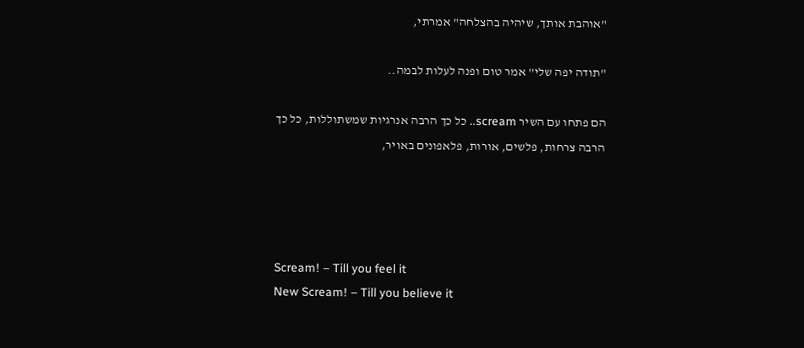"אוהבת אותך, שיהיה בהצלחה" אמרתי,

"תודה יפה שלי" אמר טום ופנה לעלות לבמה..

הם פתחו עם השיר scream.. כל כך הרבה אנרגיות שמשתוללות, כל כך הרבה צרחות, פלשים, אורות, פלאפונים באויר,




Scream! – Till you feel it
New Scream! – Till you believe it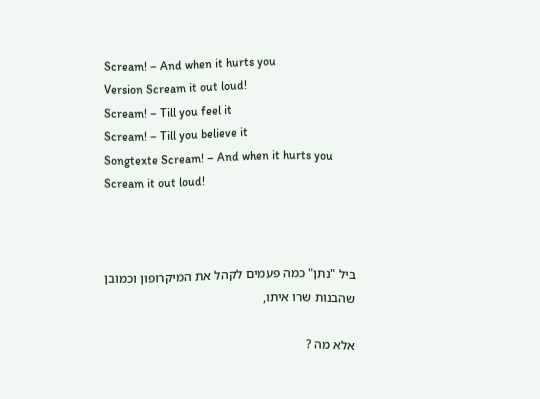Scream! – And when it hurts you
Version Scream it out loud!
Scream! – Till you feel it
Scream! – Till you believe it
Songtexte Scream! – And when it hurts you
Scream it out loud!



ביל "נתן" כמה פעמים לקהל את המיקרופון וכמובן שהבנות שרו איתו,

אלא מה ?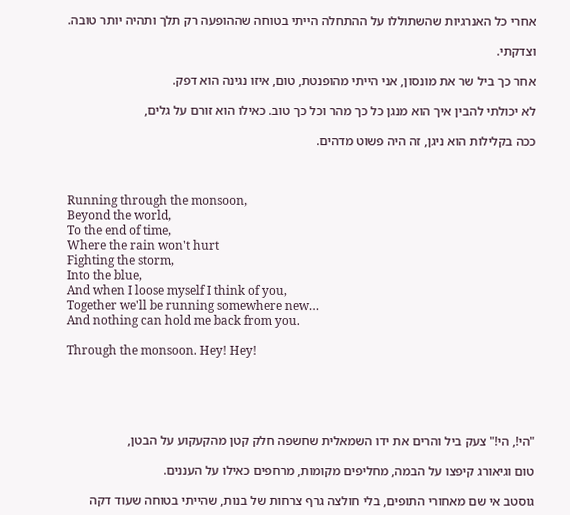אחרי כל האנרגיות שהשתוללו על ההתחלה הייתי בטוחה שההופעה רק תלך ותהיה יותר טובה.

וצדקתי.

אחר כך ביל שר את מונסון, אני הייתי מהופנטת, טום, איזו נגינה הוא דפק.

לא יכולתי להבין איך הוא מנגן כל כך מהר וכל כך טוב. כאילו הוא זורם על גלים,

ככה בקלילות הוא ניגן, זה היה פשוט מדהים.



Running through the monsoon,
Beyond the world,
To the end of time,
Where the rain won't hurt
Fighting the storm,
Into the blue,
And when I loose myself I think of you,
Together we'll be running somewhere new…
And nothing can hold me back from you.

Through the monsoon. Hey! Hey!





"הי!, הי!" צעק ביל והרים את ידו השמאלית שחשפה חלק קטן מהקעקוע על הבטן,

טום וגיאורג קיפצו על הבמה, מחליפים מקומות, מרחפים כאילו על העננים.

גוסטב אי שם מאחורי התופים, בלי חולצה גרף צרחות של בנות, שהייתי בטוחה שעוד דקה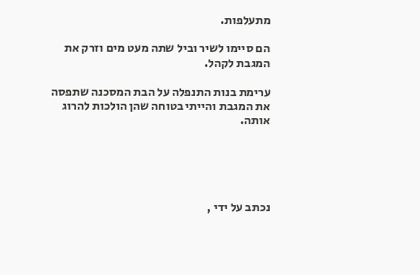מתעלפות.

הם סיימו לשיר וביל שתה מעט מים וזרק את המגבת לקהל.

ערימת בנות התנפלה על הבת המסכנה שתפסה את המגבת והייתי בטוחה שהן הולכות להרוג אותה.





נכתב על ידי ,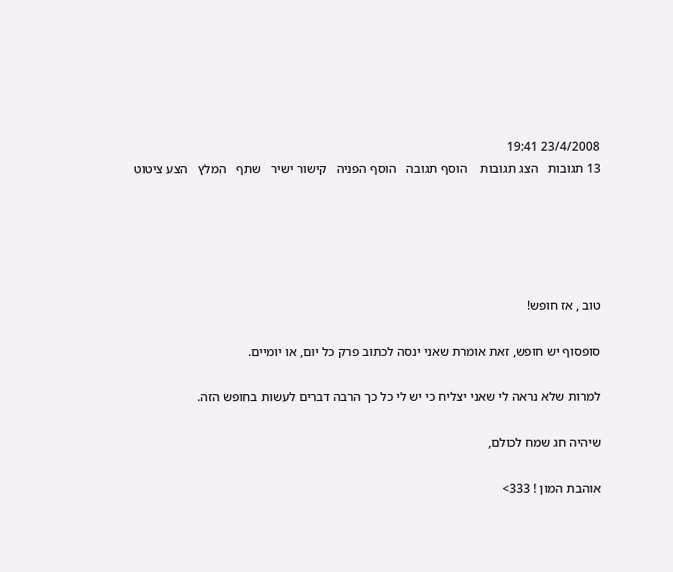23/4/2008 19:41
13 תגובות   הצג תגובות    הוסף תגובה   הוסף הפניה   קישור ישיר   שתף   המלץ   הצע ציטוט





טוב , אז חופש!

סופסוף יש חופש, זאת אומרת שאני ינסה לכתוב פרק כל יום, או יומיים.

למרות שלא נראה לי שאני יצליח כי יש לי כל כך הרבה דברים לעשות בחופש הזה.

שיהיה חג שמח לכולם,

אוהבת המון ! 333>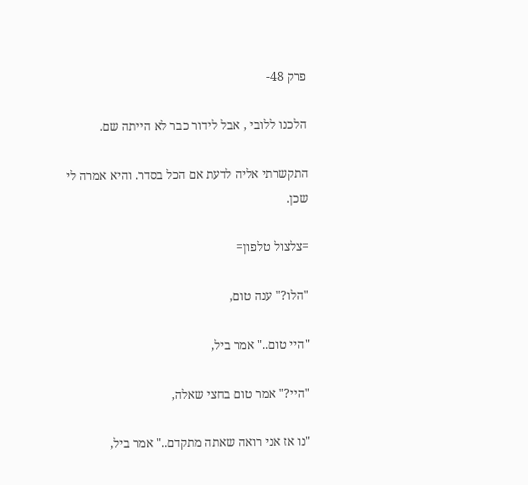פרק 48-

הלכנו ללובי , אבל לידור כבר לא הייתה שם.

התקשרתי אליה לדעת אם הכל בסדר. והיא אמרה לי שכן.

=צלצול טלפון=

"הלו?" ענה טום,

"היי טום.." אמר ביל,

"היי?" אמר טום בחצי שאלה,

"נו אז אני רואה שאתה מתקדם.." אמר ביל,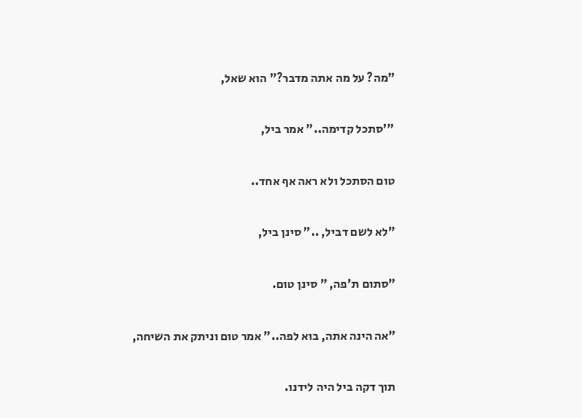"מה? על מה אתה מדבר?" הוא שאל,

"'סתכל קדימה.." אמר ביל,

טום הסתכל ולא ראה אף אחד..

"לא לשם דביל, .." סינן ביל,

"סתום ת'פה, " סינן טום.

"אה הינה אתה, בוא לפה.." אמר טום וניתק את השיחה,

תוך דקה ביל היה לידנו.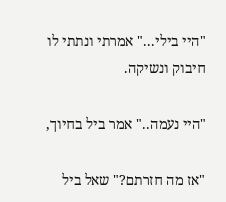"היי בילי..." אמרתי ונתתי לו חיבוק ונשיקה.

"היי נעמה.." אמר ביל בחיוך,

"אז מה חזרתם?" שאל ביל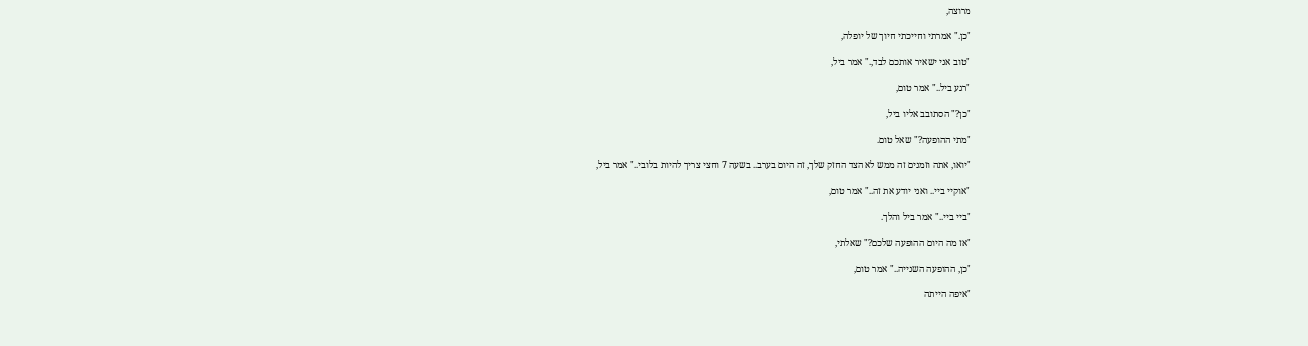מרוצה,

"כן." אמרתי וחייכתי חיוך של יופלה,

"טוב אני ישאיר אותכם לבד,." אמר ביל,

"רגע ביל.." אמר טום,

"כן?" הסתובב אליו ביל,

"מתי ההופעה?" שאל טום.

"יואו, אתה וזמנים זה ממש לא הצד החזק שלך, זה היום בערב.. בשעה 7 וחצי צריך להיות בלובי.." אמר ביל,

"אוקיי ביי.. ואני יודע את זה.." אמר טום,

"ביי ביי.." אמר ביל והלך.

"אז מה היום ההופעה שלכם?" שאלתי,

"כן, ההופעה השנייה.." אמר טום,

"איפה הייתה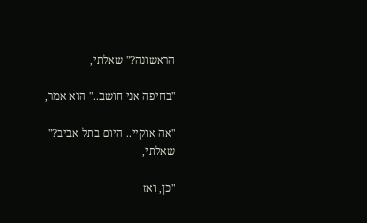הראשונה?" שאלתי,

"בחיפה אני חושב.." הוא אמר,

"אה אוקיי.. היום בתל אביב?" שאלתי,

"כן, ואז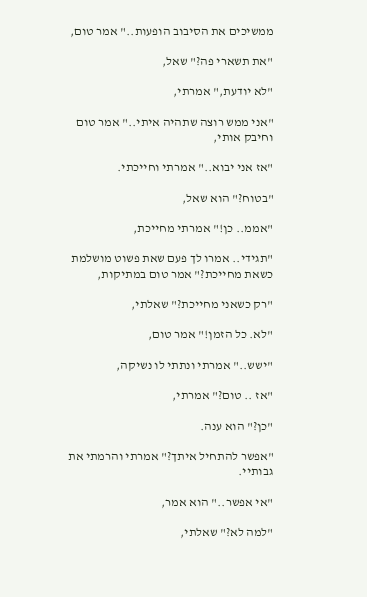ממשיכים את הסיבוב הופעות.." אמר טום,

"את תשארי פה?" שאל,

"לא יודעת," אמרתי,

"אני ממש רוצה שתהיה איתי.." אמר טום וחיבק אותי,

"אז אני יבוא.." אמרתי וחייכתי.

"בטוח?" הוא שאל,

"אממ.. כן!" אמרתי מחייכת,

"תגידי.. אמרו לך פעם שאת פשוט מושלמת כשאת מחייכת?" אמר טום במתיקות,

"רק כשאני מחייכת?" שאלתי,

"לא. כל הזמן!" אמר טום,

"ישש.." אמרתי ונתתי לו נשיקה,

"אז .. טום?" אמרתי,

"כן?" הוא ענה.

"אפשר להתחיל איתך?" אמרתי והרמתי את גבותיי.

"אי אפשר.." הוא אמר,

"למה לא?" שאלתי,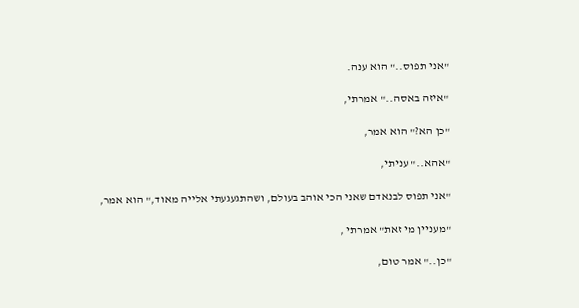"אני תפוס.." הוא ענה.

"איזה באסה.." אמרתי,

"כן הא?" הוא אמר,

"אהא.." עניתי,

"אני תפוס לבנאדם שאני הכי אוהב בעולם, ושהתגעגעתי אלייה מאוד," הוא אמר,

"מעניין מי זאת" אמרתי ,

"כן.." אמר טום,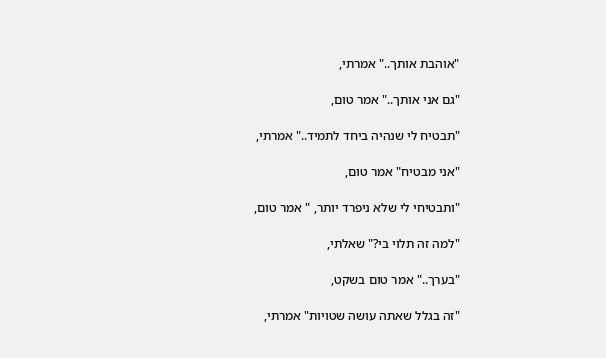"אוהבת אותך.." אמרתי,

"גם אני אותך.." אמר טום,

"תבטיח לי שנהיה ביחד לתמיד.." אמרתי,

"אני מבטיח" אמר טום,

"ותבטיחי לי שלא ניפרד יותר, " אמר טום,

"למה זה תלוי בי?" שאלתי,

"בערך.." אמר טום בשקט,

"זה בגלל שאתה עושה שטויות" אמרתי,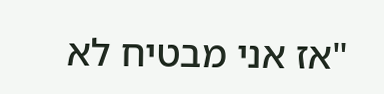"אז אני מבטיח לא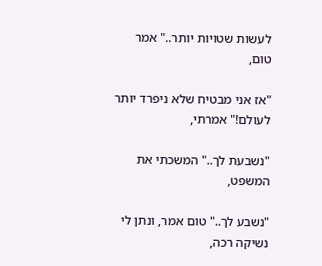לעשות שטויות יותר.." אמר טום,

"אז אני מבטיח שלא ניפרד יותר לעולם!" אמרתי,

"נשבעת לך.." המשכתי את המשפט,

"נשבע לך.." טום אמר, ונתן לי נשיקה רכה,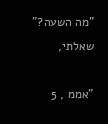"מה השעה?" שאלתי,

"אממ , 5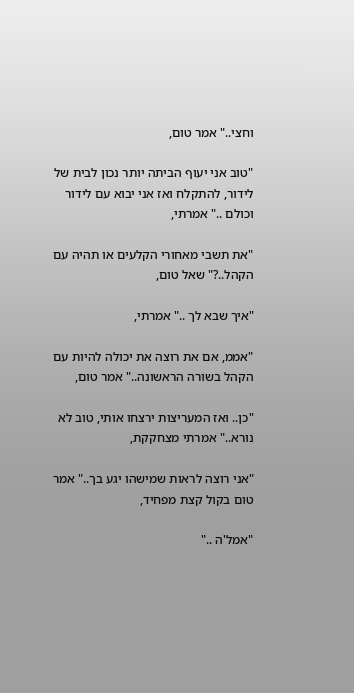וחצי.." אמר טום,

"טוב אני יעוף הביתה יותר נכון לבית של לידור, להתקלח ואז אני יבוא עם לידור וכולם .." אמרתי,

"את תשבי מאחורי הקלעים או תהיה עם הקהל..?" שאל טום,

"איך שבא לך .." אמרתי,

"אממ, אם את רוצה את יכולה להיות עם הקהל בשורה הראשונה.." אמר טום,

"כן.. ואז המעריצות ירצחו אותי, טוב לא נורא.." אמרתי מצחקקת,

"אני רוצה לראות שמישהו יגע בך.." אמר טום בקול קצת מפחיד,

"אמל'ה .."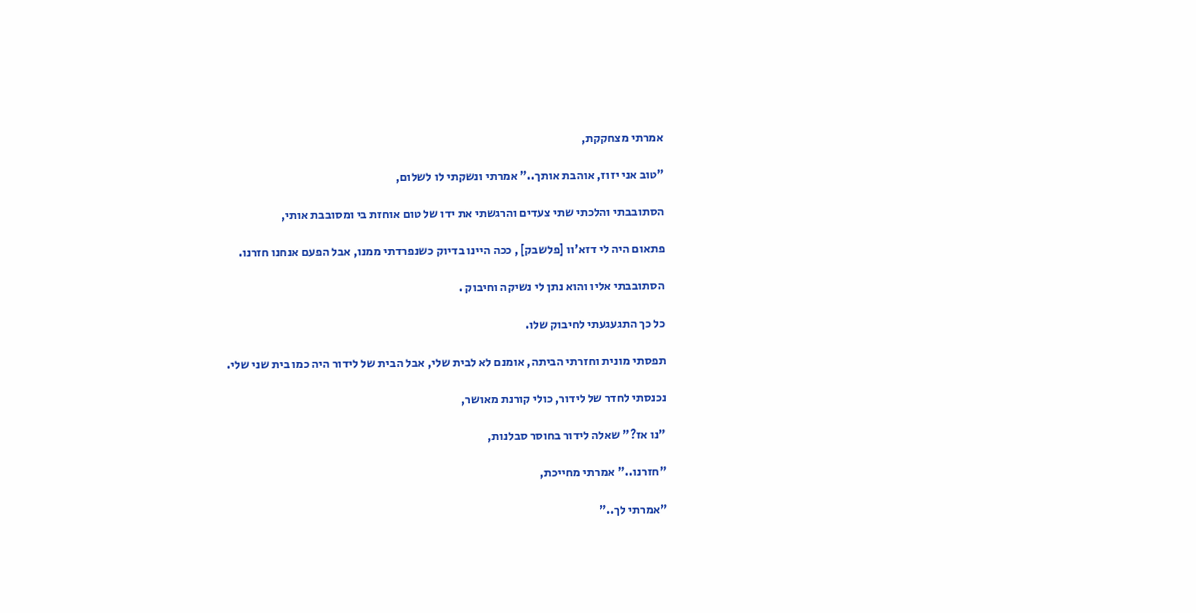אמרתי מצחקקת,

"טוב אני יזוז, אוהבת אותך.." אמרתי ונשקתי לו לשלום,

הסתובבתי והלכתי שתי צעדים והרגשתי את ידו של טום אוחזת בי ומסובבת אותי,

פתאום היה לי דזא'וו [פלשבק] , ככה היינו בדיוק כשנפרדתי ממנו, אבל הפעם אנחנו חזרנו.

הסתובבתי אליו והוא נתן לי נשיקה וחיבוק .

כל כך התגעגעתי לחיבוק שלו.

תפסתי מונית וחזרתי הביתה, אומנם לא לבית שלי, אבל הבית של לידור היה כמו בית שני שלי.

נכנסתי לחדר של לידור, כולי קורנת מאושר,

"נו אז?" שאלה לידור בחוסר סבלנות,

"חזרנו.." אמרתי מחייכת,

"אמרתי לך.."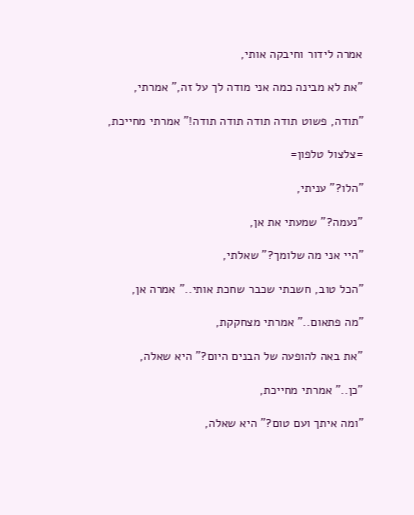אמרה לידור וחיבקה אותי,

"את לא מבינה כמה אני מודה לך על זה," אמרתי,

"תודה, פשוט תודה תודה תודה תודה!" אמרתי מחייכת,

=צלצול טלפון=

"הלו?" עניתי,

"נעמה?" שמעתי את אן,

"היי אני מה שלומך?" שאלתי,

"הכל טוב, חשבתי שכבר שחכת אותי.." אמרה אן,

"מה פתאום.." אמרתי מצחקקת,

"את באה להופעה של הבנים היום?" היא שאלה,

"כן.." אמרתי מחייכת,

"ומה איתך ועם טום?" היא שאלה,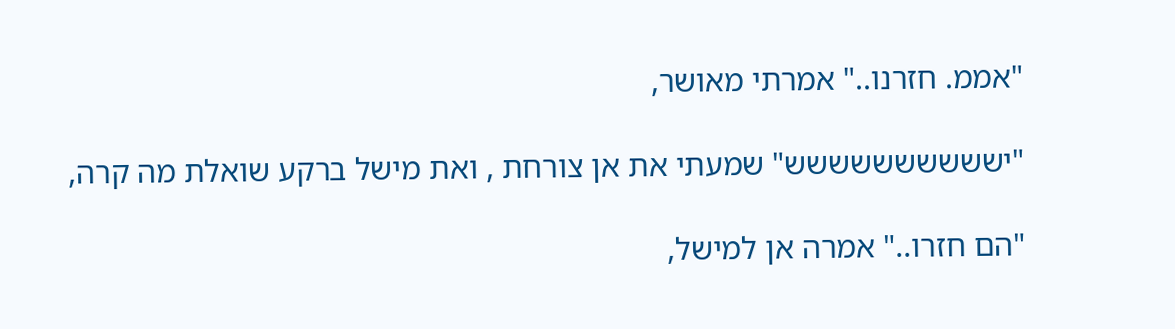"אממ. חזרנו.." אמרתי מאושר,

"ישששששששששש" שמעתי את אן צורחת , ואת מישל ברקע שואלת מה קרה,

"הם חזרו.." אמרה אן למישל,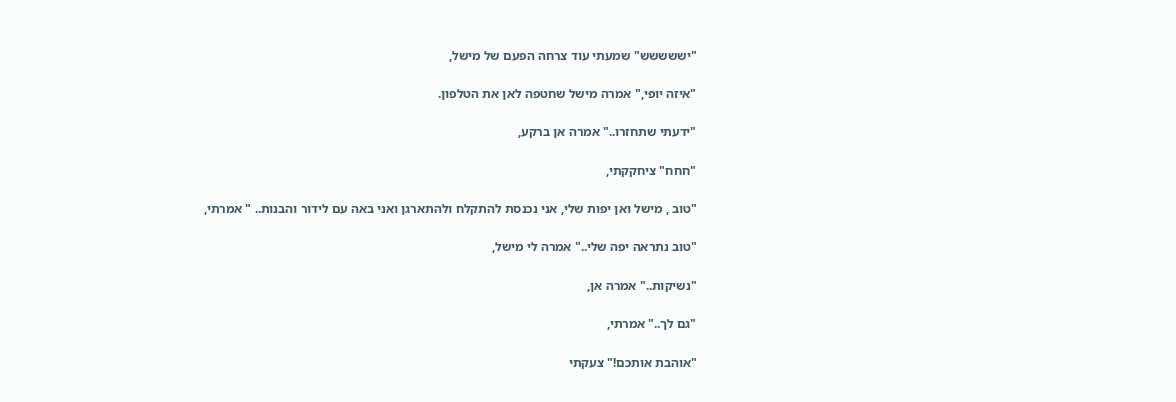"יששששש" שמעתי עוד צרחה הפעם של מישל,

"איזה יופי," אמרה מישל שחטפה לאן את הטלפון.

"ידעתי שתחזרו.." אמרה אן ברקע,

"חחח" ציחקקתי,

"טוב , מישל ואן יפות שלי, אני נכנסת להתקלח ולהתארגן ואני באה עם לידור והבנות.. " אמרתי,

"טוב נתראה יפה שלי.." אמרה לי מישל,

"נשיקות.." אמרה אן,

"גם לך.." אמרתי,

"אוהבת אותכם!" צעקתי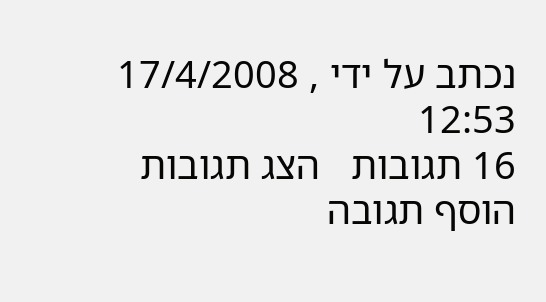נכתב על ידי , 17/4/2008 12:53
16 תגובות   הצג תגובות    הוסף תגובה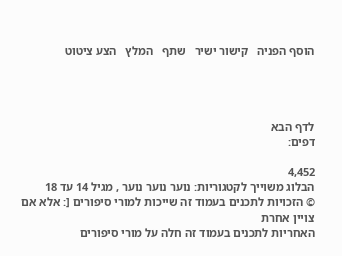הוסף הפניה   קישור ישיר   שתף   המלץ   הצע ציטוט




לדף הבא
דפים:

4,452
הבלוג משוייך לקטגוריות: נוער נוער נוער , מגיל 14 עד 18
© הזכויות לתכנים בעמוד זה שייכות למורי סיפורים [: אלא אם צויין אחרת
האחריות לתכנים בעמוד זה חלה על מורי סיפורים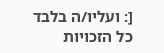[: ועליו/ה בלבד
כל הזכויות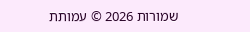שמורות 2026 © עמותת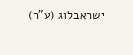ישראבלוג (ע"ר)